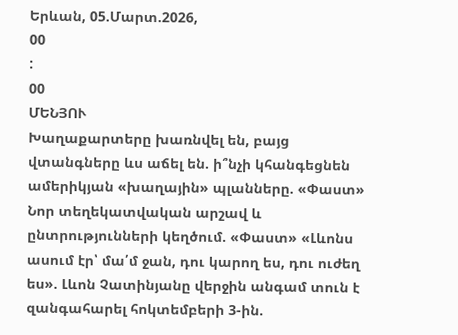Երևան, 05.Մարտ.2026,
00
:
00
ՄԵՆՅՈՒ
Խաղաքարտերը խառնվել են, բայց վտանգները ևս աճել են. ի՞նչի կհանգեցնեն ամերիկյան «խաղային» պլանները. «Փաստ» Նոր տեղեկատվական արշավ և ընտրությունների կեղծում. «Փաստ» «Լևոնս ասում էր՝ մա՛մ ջան, դու կարող ես, դու ուժեղ ես». Լևոն Չատինյանը վերջին անգամ տուն է զանգահարել հոկտեմբերի 3-ին.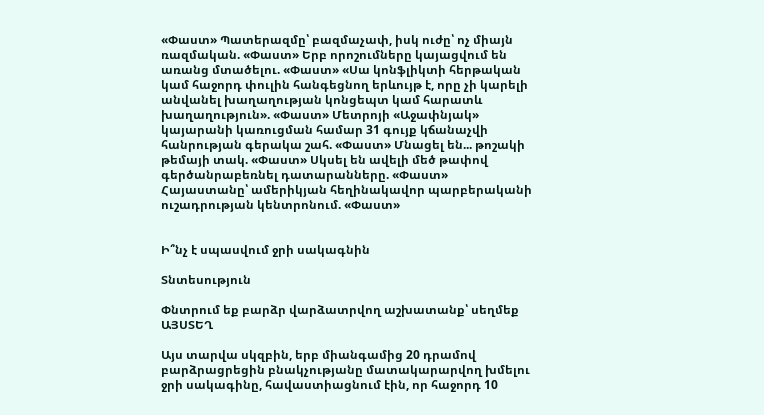«Փաստ» Պատերազմը՝ բազմաչափ, իսկ ուժը՝ ոչ միայն ռազմական. «Փաստ» Երբ որոշումները կայացվում են առանց մտածելու. «Փաստ» «Սա կոնֆլիկտի հերթական կամ հաջորդ փուլին հանգեցնող երևույթ է, որը չի կարելի անվանել խաղաղության կոնցեպտ կամ հարատև խաղաղություն». «Փաստ» Մետրոյի «Աջափնյակ» կայարանի կառուցման համար 31 գույք կճանաչվի հանրության գերակա շահ. «Փաստ» Մնացել են... թոշակի թեմայի տակ. «Փաստ» Սկսել են ավելի մեծ թափով գերծանրաբեռնել դատարանները. «Փաստ» Հայաստանը՝ ամերիկյան հեղինակավոր պարբերականի ուշադրության կենտրոնում. «Փաստ»


Ի՞նչ է սպասվում ջրի սակագնին

Տնտեսություն

Փնտրում եք բարձր վարձատրվող աշխատանք՝ սեղմեք ԱՅՍՏԵՂ

Այս տարվա սկզբին, երբ միանգամից 20 դրամով բարձրացրեցին բնակչությանը մատակարարվող խմելու ջրի սակագինը, հավաստիացնում էին, որ հաջորդ 10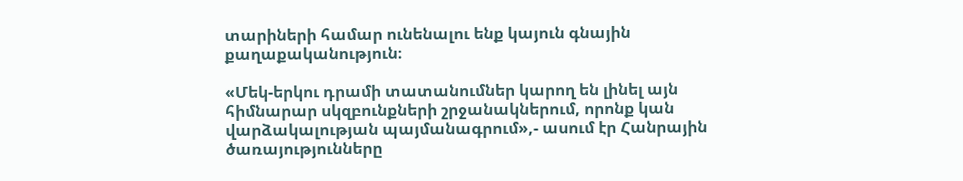տարիների համար ունենալու ենք կայուն գնային քաղաքականություն։

«Մեկ-երկու դրամի տատանումներ կարող են լինել այն հիմնարար սկզբունքների շրջանակներում, որոնք կան վարձակալության պայմանագրում»,- ասում էր Հանրային ծառայությունները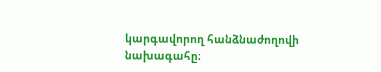կարգավորող հանձնաժողովի նախագահը։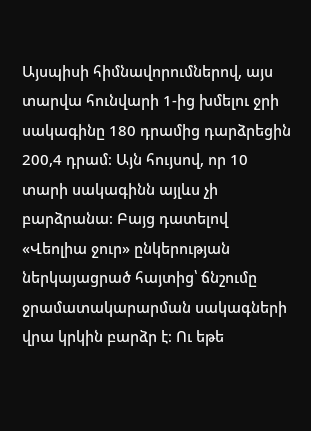Այսպիսի հիմնավորումներով, այս տարվա հունվարի 1-ից խմելու ջրի սակագինը 180 դրամից դարձրեցին 200,4 դրամ։ Այն հույսով, որ 10 տարի սակագինն այլևս չի բարձրանա։ Բայց դատելով «Վեոլիա ջուր» ընկերության ներկայացրած հայտից՝ ճնշումը ջրամատակարարման սակագների վրա կրկին բարձր է։ Ու եթե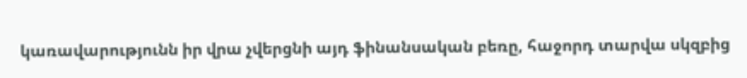կառավարությունն իր վրա չվերցնի այդ ֆինանսական բեռը, հաջորդ տարվա սկզբից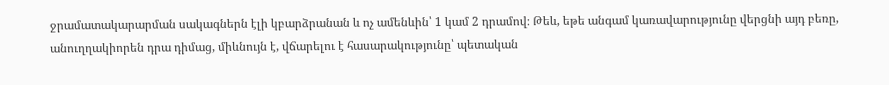ջրամատակարարման սակագներն էլի կբարձրանան և ոչ ամենևին՝ 1 կամ 2 դրամով։ Թեև, եթե անգամ կառավարությունը վերցնի այդ բեռը, անուղղակիորեն դրա դիմաց, միևնույն է, վճարելու է հասարակությունը՝ պետական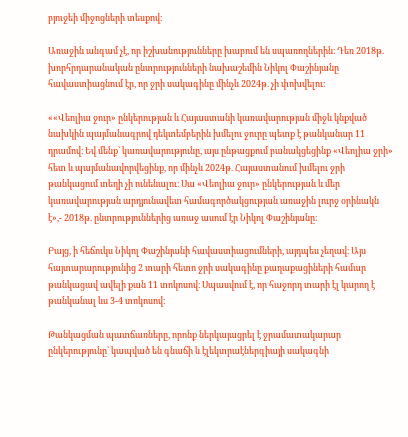բյուջեի միջոցների տեսքով։

Առաջին անգամ չէ, որ իշխանությունները խաբում են սպառողներին։ Դեռ 2018թ. խորհրդարանական ընտրությունների նախաշեմին Նիկոլ Փաշինյանը հավաստիացնում էր, որ ջրի սակագինը մինչև 2024թ. չի փոխվելու։

««Վեոլիա ջուր» ընկերության և Հայաստանի կառավարության միջև կնքված նախկին պայմանագրով դեկտեմբերին խմելու ջուրը պետք է թանկանար 11 դրամով։ Եվ մենք` կառավարությունը, այս ընթացքում բանակցեցինք «Վեոլիա ջրի» հետ և պայմանավորվեցինք, որ մինչև 2024թ. Հայաստանում խմելու ջրի թանկացում տեղի չի ունենալու։ Սա «Վեոլիա ջուր» ընկերության և մեր կառավարության արդյունավետ համագործակցության առաջին լուրջ օրինակն է»,- 2018թ. ընտրություններից առաջ ասում էր Նիկոլ Փաշինյանը։

Բայց, ի հեճուկս Նիկոլ Փաշինյանի հավաստիացումների, այդպես չեղավ։ Այս հայտարարությունից 2 տարի հետո ջրի սակագինը քաղաքացիների համար թանկացավ ավելի քան 11 տոկոսով։ Սպասվում է, որ հաջորդ տարի էլ կարող է թանկանալ ևս 3-4 տոկոսով։

Թանկացման պատճառները, որոնք ներկայացրել է ջրամատակարար ընկերությունը՝ կապված են գնաճի և էլեկտրաէներգիայի սակագնի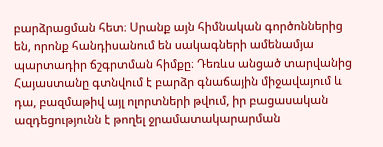բարձրացման հետ։ Սրանք այն հիմնական գործոններից են, որոնք հանդիսանում են սակագների ամենամյա պարտադիր ճշգրտման հիմքը։ Դեռևս անցած տարվանից Հայաստանը գտնվում է բարձր գնաճային միջավայում և դա, բազմաթիվ այլ ոլորտների թվում, իր բացասական ազդեցությունն է թողել ջրամատակարարման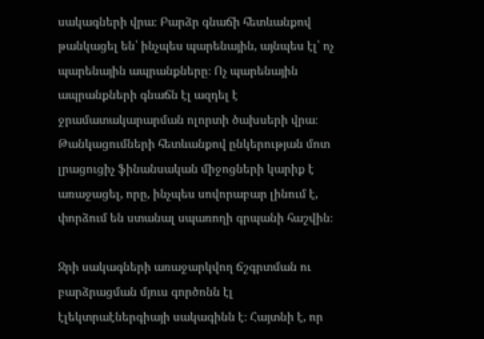սակագների վրա։ Բարձր գնաճի հետևանքով թանկացել են՝ ինչպես պարենային, այնպես էլ՝ ոչ պարենային ապրանքները։ Ոչ պարենային ապրանքների գնաճն էլ ազդել է ջրամատակարարման ոլորտի ծախսերի վրա։ Թանկացումների հետևանքով ընկերության մոտ լրացուցիչ ֆինանսական միջոցների կարիք է առաջացել, որը, ինչպես սովորաբար լինում է, փորձում են ստանալ սպառողի գրպանի հաշվին։

Ջրի սակագների առաջարկվող ճշգրտման ու բարձրացման մյուս գործոնն էլ էլեկտրաէներգիայի սակագինն է։ Հայտնի է, որ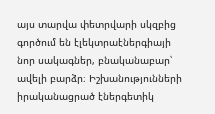այս տարվա փետրվարի սկզբից գործում են էլեկտրաէներգիայի նոր սակագներ, բնականաբար՝ ավելի բարձր։ Իշխանությունների իրականացրած էներգետիկ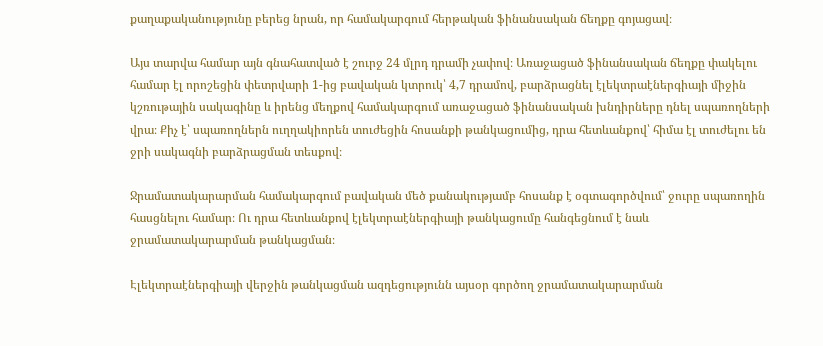քաղաքականությունը բերեց նրան, որ համակարգում հերթական ֆինանսական ճեղքը գոյացավ։

Այս տարվա համար այն գնահատված է շուրջ 24 մլրդ դրամի չափով։ Առաջացած ֆինանսական ճեղքը փակելու համար էլ որոշեցին փետրվարի 1-ից բավական կտրուկ՝ 4,7 դրամով, բարձրացնել էլեկտրաէներգիայի միջին կշռութային սակագինը և իրենց մեղքով համակարգում առաջացած ֆինանսական խնդիրները դնել սպառողների վրա։ Քիչ է՝ սպառողներն ուղղակիորեն տուժեցին հոսանքի թանկացումից, դրա հետևանքով՝ հիմա էլ տուժելու են ջրի սակագնի բարձրացման տեսքով։

Ջրամատակարարման համակարգում բավական մեծ քանակությամբ հոսանք է օգտագործվում՝ ջուրը սպառողին հասցնելու համար։ Ու դրա հետևանքով էլեկտրաէներգիայի թանկացումը հանգեցնում է նաև ջրամատակարարման թանկացման։

Էլեկտրաէներգիայի վերջին թանկացման ազդեցությունն այսօր գործող ջրամատակարարման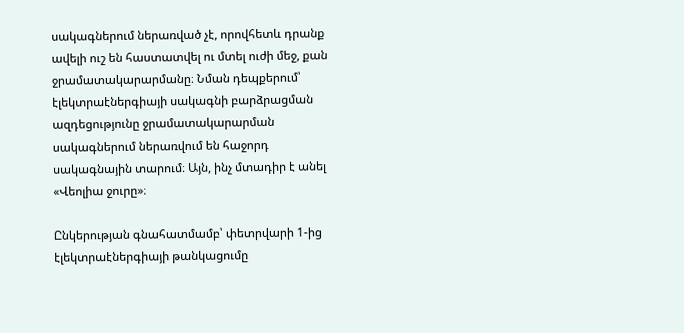սակագներում ներառված չէ, որովհետև դրանք ավելի ուշ են հաստատվել ու մտել ուժի մեջ, քան ջրամատակարարմանը։ Նման դեպքերում՝ էլեկտրաէներգիայի սակագնի բարձրացման ազդեցությունը ջրամատակարարման սակագներում ներառվում են հաջորդ սակագնային տարում։ Այն, ինչ մտադիր է անել «Վեոլիա ջուրը»։

Ընկերության գնահատմամբ՝ փետրվարի 1-ից էլեկտրաէներգիայի թանկացումը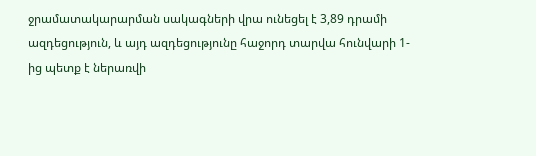ջրամատակարարման սակագների վրա ունեցել է 3,89 դրամի ազդեցություն, և այդ ազդեցությունը հաջորդ տարվա հունվարի 1-ից պետք է ներառվի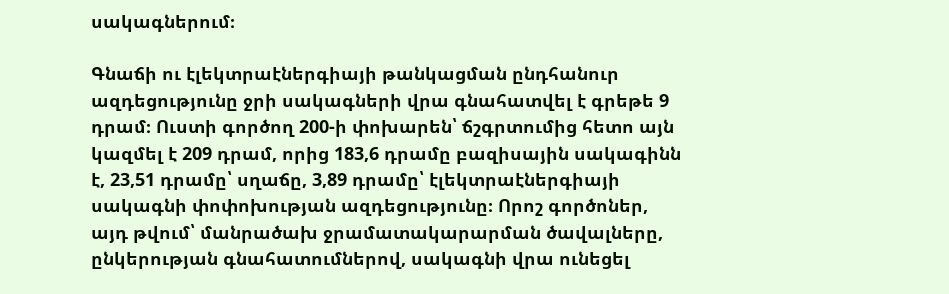սակագներում։

Գնաճի ու էլեկտրաէներգիայի թանկացման ընդհանուր ազդեցությունը ջրի սակագների վրա գնահատվել է գրեթե 9 դրամ։ Ուստի գործող 200-ի փոխարեն՝ ճշգրտումից հետո այն կազմել է 209 դրամ, որից 183,6 դրամը բազիսային սակագինն է, 23,51 դրամը՝ սղաճը, 3,89 դրամը՝ էլեկտրաէներգիայի սակագնի փոփոխության ազդեցությունը։ Որոշ գործոներ, այդ թվում՝ մանրածախ ջրամատակարարման ծավալները, ընկերության գնահատումներով, սակագնի վրա ունեցել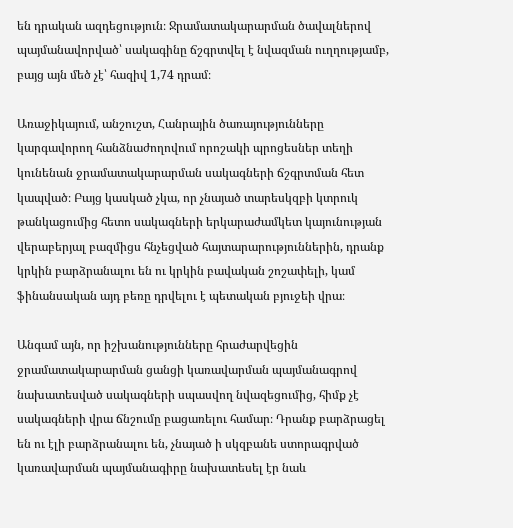են դրական ազդեցություն։ Ջրամատակարարման ծավալներով պայմանավորված՝ սակագինը ճշգրտվել է նվազման ուղղությամբ, բայց այն մեծ չէ՝ հազիվ 1,74 դրամ։

Առաջիկայում, անշուշտ, Հանրային ծառայությունները կարգավորող հանձնաժողովում որոշակի պրոցեսներ տեղի կունենան ջրամատակարարման սակագների ճշգրտման հետ կապված։ Բայց կասկած չկա, որ չնայած տարեսկզբի կտրուկ թանկացումից հետո սակագների երկարաժամկետ կայունության վերաբերյալ բազմիցս հնչեցված հայտարարություններին, դրանք կրկին բարձրանալու են ու կրկին բավական շոշափելի, կամ ֆինանսական այդ բեռը դրվելու է պետական բյուջեի վրա։

Անգամ այն, որ իշխանությունները հրաժարվեցին ջրամատակարարման ցանցի կառավարման պայմանագրով նախատեսված սակագների սպասվող նվազեցումից, հիմք չէ սակագների վրա ճնշումը բացառելու համար։ Դրանք բարձրացել են ու էլի բարձրանալու են, չնայած ի սկզբանե ստորագրված կառավարման պայմանագիրը նախատեսել էր նաև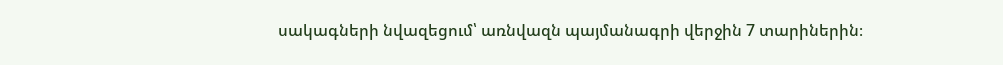սակագների նվազեցում՝ առնվազն պայմանագրի վերջին 7 տարիներին։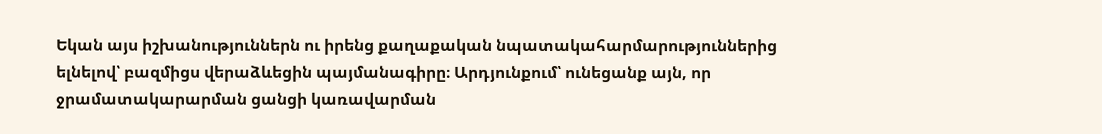Եկան այս իշխանություններն ու իրենց քաղաքական նպատակահարմարություններից ելնելով՝ բազմիցս վերաձևեցին պայմանագիրը։ Արդյունքում՝ ունեցանք այն, որ ջրամատակարարման ցանցի կառավարման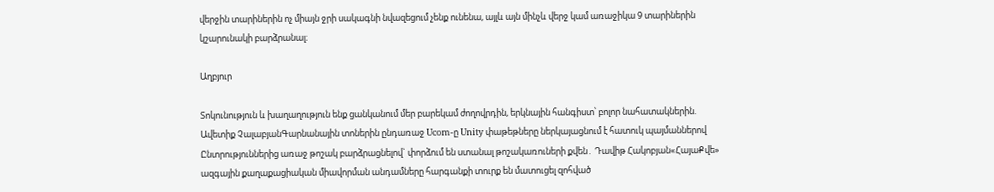վերջին տարիներին ոչ միայն ջրի սակագնի նվազեցում չենք ունենա, այլև այն մինչև վերջ կամ առաջիկա 9 տարիներին կշարունակի բարձրանալ։

Աղբյուր

Տոկունություն և խաղաղություն ենք ցանկանում մեր բարեկամ ժողովրդին, երկնային հանգիստ՝ բոլոր նահատակներին. Ավետիք ՉալաբյանԳարնանային տոներին ընդառաջ Ucom-ը Unity փաթեթները ներկայացնում է հատուկ պայմաններով Ընտրություններից առաջ թոշակ բարձրացնելով` փորձում են ստանալ թոշակառուների քվեն․ Դավիթ Հակոբյան«ՀայաՔվե» ազգային քաղաքացիական միավորման անդամները հարգանքի տուրք են մատուցել զոհված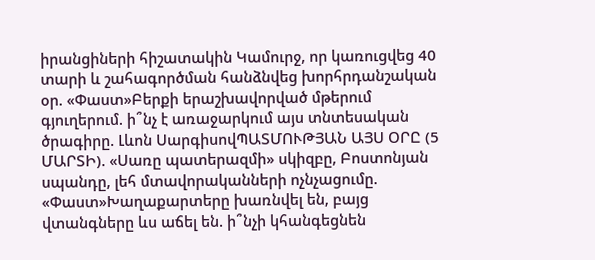իրանցիների հիշատակին Կամուրջ, որ կառուցվեց 40 տարի և շահագործման հանձնվեց խորհրդանշական օր. «Փաստ»Բերքի երաշխավորված մթերում գյուղերում. ի՞նչ է առաջարկում այս տնտեսական ծրագիրը. Լևոն ՍարգիսովՊԱՏՄՈՒԹՅԱՆ ԱՅՍ ՕՐԸ (5 ՄԱՐՏԻ). «Սառը պատերազմի» սկիզբը, Բոստոնյան սպանդը, լեհ մտավորականների ոչնչացումը. «Փաստ»Խաղաքարտերը խառնվել են, բայց վտանգները ևս աճել են. ի՞նչի կհանգեցնեն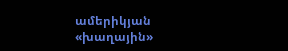ամերիկյան «խաղային»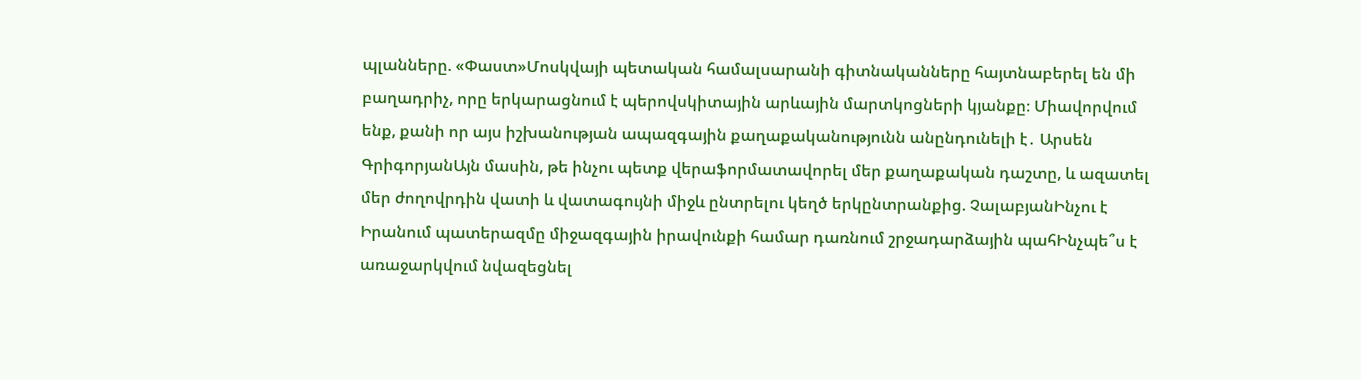պլանները. «Փաստ»Մոսկվայի պետական համալսարանի գիտնականները հայտնաբերել են մի բաղադրիչ, որը երկարացնում է պերովսկիտային արևային մարտկոցների կյանքը։ Միավորվում ենք, քանի որ այս իշխանության ապազգային քաղաքականությունն անընդունելի է․ Արսեն ԳրիգորյանԱյն մասին, թե ինչու պետք վերաֆորմատավորել մեր քաղաքական դաշտը, և ազատել մեր ժողովրդին վատի և վատագույնի միջև ընտրելու կեղծ երկընտրանքից. ՉալաբյանԻնչու է Իրանում պատերազմը միջազգային իրավունքի համար դառնում շրջադարձային պահԻնչպե՞ս է առաջարկվում նվազեցնել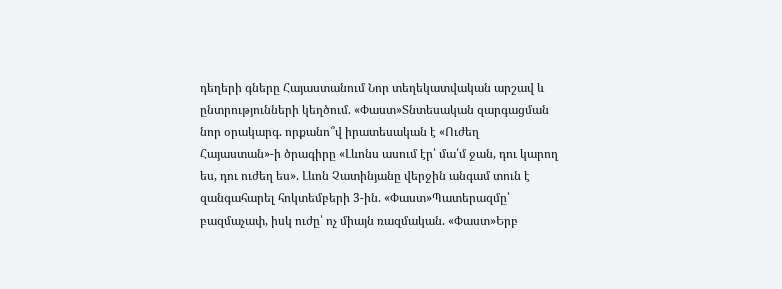դեղերի գները Հայաստանում Նոր տեղեկատվական արշավ և ընտրությունների կեղծում. «Փաստ»Տնտեսական զարգացման նոր օրակարգ. որքանո՞վ իրատեսական է «Ուժեղ Հայաստան»-ի ծրագիրը «Լևոնս ասում էր՝ մա՛մ ջան, դու կարող ես, դու ուժեղ ես». Լևոն Չատինյանը վերջին անգամ տուն է զանգահարել հոկտեմբերի 3-ին. «Փաստ»Պատերազմը՝ բազմաչափ, իսկ ուժը՝ ոչ միայն ռազմական. «Փաստ»Երբ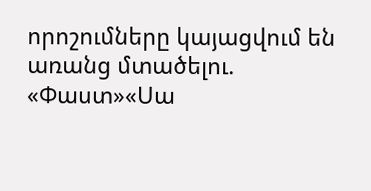որոշումները կայացվում են առանց մտածելու. «Փաստ»«Սա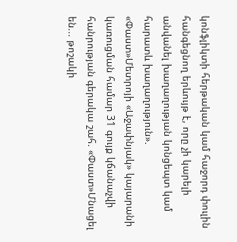կոնֆլիկտի հերթական կամ հաջորդ փուլին հանգեցնող երևույթ է, որը չի կարելի անվանել խաղաղության կոնցեպտ կամ հարատև խաղաղություն». «Փաստ»Մետրոյի «Աջափնյակ» կայարանի կառուցման համար 31 գույք կճանաչվի հանրության գերակա շահ. «Փաստ»Մնացել են... թոշակի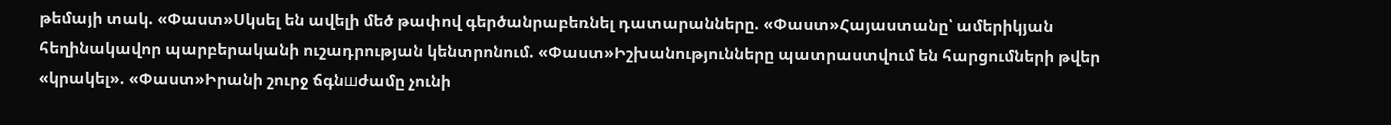թեմայի տակ. «Փաստ»Սկսել են ավելի մեծ թափով գերծանրաբեռնել դատարանները. «Փաստ»Հայաստանը՝ ամերիկյան հեղինակավոր պարբերականի ուշադրության կենտրոնում. «Փաստ»Իշխանությունները պատրաստվում են հարցումների թվեր «կրակել». «Փաստ»Իրանի շուրջ ճգնшժամը չունի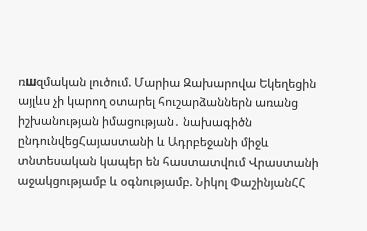ռшզմական լուծում. Մարիա Զախարովա Եկեղեցին այլևս չի կարող օտարել հուշարձաններն առանց իշխանության իմացության․ նախագիծն ընդունվեցՀայաստանի և Ադրբեջանի միջև տնտեսական կապեր են հաստատվում Վրաստանի աջակցությամբ և օգնությամբ. Նիկոլ ՓաշինյանՀՀ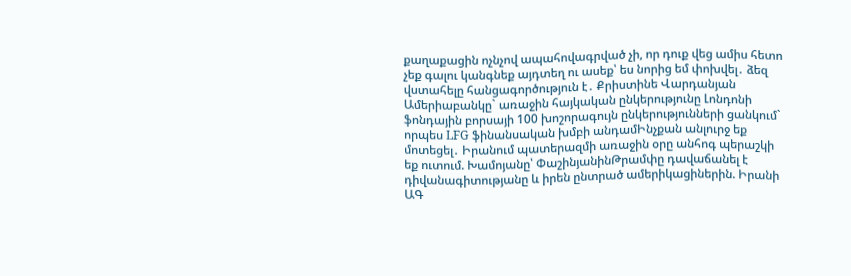քաղաքացին ոչնչով ապահովագրված չի, որ դուք վեց ամիս հետո չեք գալու կանգնեք այդտեղ ու ասեք՝ ես նորից եմ փոխվել․ ձեզ վստահելը հանցագործություն է․ Քրիստինե Վարդանյան Ամերիաբանկը` առաջին հայկական ընկերությունը Լոնդոնի ֆոնդային բորսայի 100 խոշորագույն ընկերությունների ցանկում` որպես LFG ֆինանսական խմբի անդամԻնչքան անլուրջ եք մոտեցել․ Իրանում պատերազմի առաջին օրը անհոգ պերաշկի եք ուտում. Խամոյանը՝ ՓաշինյանինԹրամփը դավաճանել է դիվանագիտությանը և իրեն ընտրած ամերիկացիներին. Իրանի ԱԳ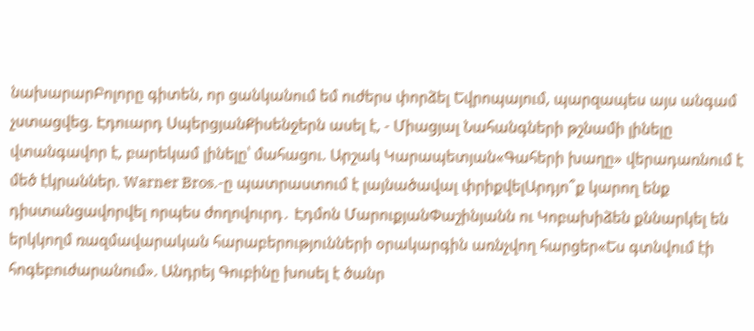նախարարԲոլորը գիտեն, որ ցանկանում եմ ուժերս փորձել Եվրոպայում, պարզապես այս անգամ չստացվեց. Էդուարդ ՍպերցյանՔիսենջերն ասել է, - Միացյալ Նահանգների թշնամի լինելը վտանգավոր է, բարեկամ լինելը՝ մահացու. Արշակ Կարապետյան«Գահերի խաղը» վերադառնում է մեծ էկրաններ. Warner Bros.-ը պատրաստում է լայնածավալ փրիքվելԱրդյո՞ք կարող ենք դիստանցավորվել որպես ժողովուրդ․ Էդմոն ՄարուքյանՓաշինյանն ու Կոբախիձեն քննարկել են երկկողմ ռազմավարական հարաբերությունների օրակարգին առնչվող հարցեր«Ես գտնվում էի հոգեբուժարանում». Անդրեյ Գուբինը խոսել է ծանր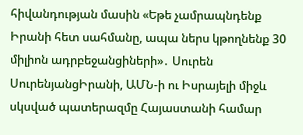հիվանդության մասին «Եթե չամրապնդենք Իրանի հետ սահմանը, ապա ներս կթողնենք 30 միլիոն ադրբեջանցիների»․ Սուրեն ՍուրենյանցԻրանի, ԱՄՆ-ի ու Իսրայելի միջև սկսված պատերազմը Հայաստանի համար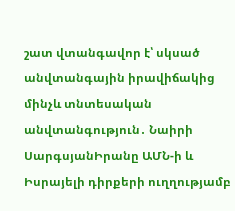շատ վտանգավոր է՝ սկսած անվտանգային իրավիճակից մինչև տնտեսական անվտանգություն․ Նաիրի ՍարգսյանԻրանը ԱՄՆ-ի և Իսրայելի դիրքերի ուղղությամբ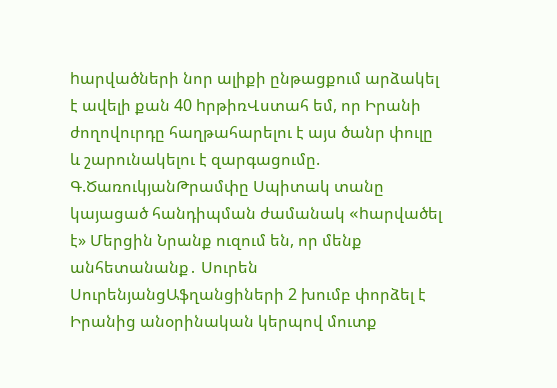hարվածների նոր ալիքի ընթացքում արձակել է ավելի քան 40 hրթիռՎստահ եմ, որ Իրանի ժողովուրդը հաղթահարելու է այս ծանր փուլը և շարունակելու է զարգացումը. Գ.ԾառուկյանԹրամփը Սպիտակ տանը կայացած հանդիպման ժամանակ «hարվածել է» Մերցին Նրանք ուզում են, որ մենք անհետանանք․ Սուրեն ՍուրենյանցԱֆղանցիների 2 խումբ փորձել է Իրանից անօրինական կերպով մուտք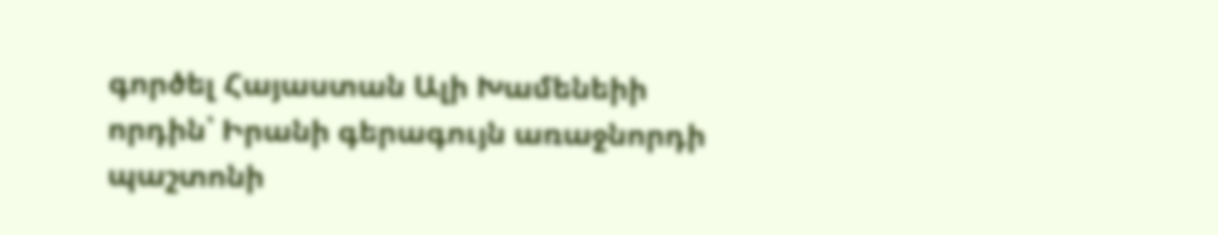գործել Հայաստան Ալի Խամենեիի որդին՝ Իրանի գերագույն առաջնորդի պաշտոնի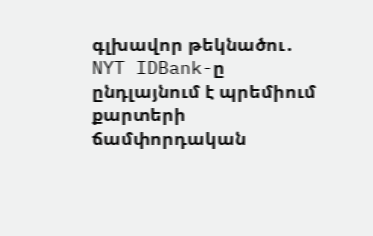գլխավոր թեկնածու․ NYT IDBank-ը ընդլայնում է պրեմիում քարտերի ճամփորդական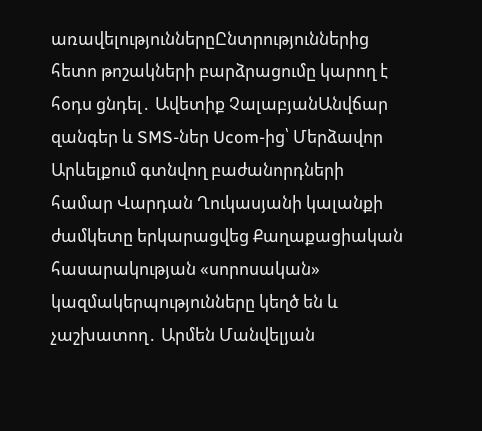առավելություններըԸնտրություններից հետո թոշակների բարձրացումը կարող է հօդս ցնդել․ Ավետիք ՉալաբյանԱնվճար զանգեր և SMS-ներ Ucom-ից՝ Մերձավոր Արևելքում գտնվող բաժանորդների համար Վարդան Ղուկասյանի կալանքի ժամկետը երկարացվեց Քաղաքացիական հասարակության «սորոսական» կազմակերպությունները կեղծ են և չաշխատող․ Արմեն Մանվելյան